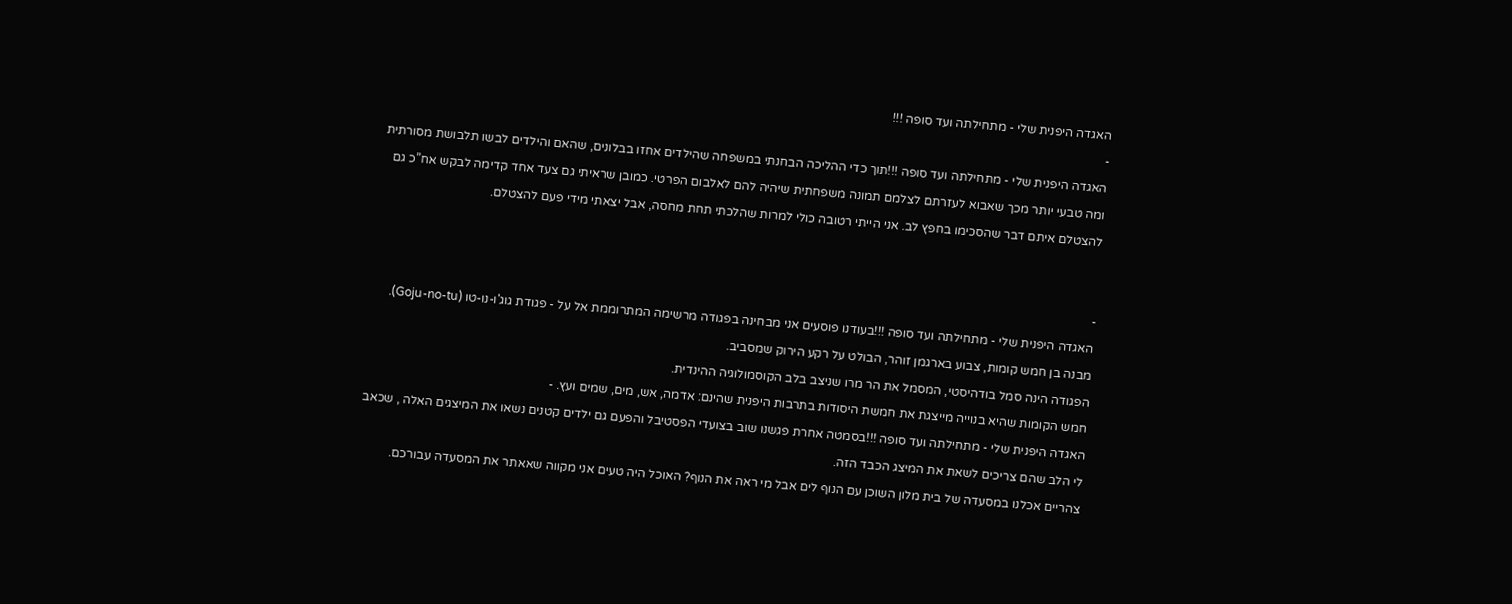האגדה היפנית שלי - מתחילתה ועד סופה !!!
-
האגדה היפנית שלי - מתחילתה ועד סופה !!!תוך כדי ההליכה הבחנתי במשפחה שהילדים אחזו בבלונים, שהאם והילדים לבשו תלבושת מסורתית ומה טבעי יותר מכך שאבוא לעזרתם לצלמם תמונה משפחתית שיהיה להם לאלבום הפרטי. כמובן שראיתי גם צעד אחד קדימה לבקש אח”כ גם להצטלם איתם דבר שהסכימו בחפץ לב. אני הייתי רטובה כולי למרות שהלכתי תחת מחסה, אבל יצאתי מידי פעם להצטלם.


-
האגדה היפנית שלי - מתחילתה ועד סופה !!!בעודנו פוסעים אני מבחינה בפגודה מרשימה המתרוממת אל על - פגודת גוג'ו-נו-טו (Goju-no-tu). מבנה בן חמש קומות, צבוע בארגמן זוהר, הבולט על רקע הירוק שמסביב.
הפגודה הינה סמל בודהיסטי, המסמל את הר מרו שניצב בלב הקוסמולוגיה ההינדית.
חמש הקומות שהיא בנוייה מייצגת את חמשת היסודות בתרבות היפנית שהינם: אדמה, אש, מים, שמים ועץ. -
האגדה היפנית שלי - מתחילתה ועד סופה !!!בסמטה אחרת פגשנו שוב בצועדי הפסטיבל והפעם גם ילדים קטנים נשאו את המיצגים האלה , שכאב לי הלב שהם צריכים לשאת את המיצג הכבד הזה.
צהריים אכלנו במסעדה של בית מלון השוכן עם הנוף לים אבל מי ראה את הנוף? האוכל היה טעים אני מקווה שאאתר את המסעדה עבורכם.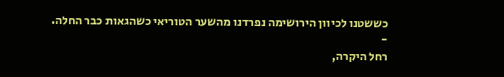כששטנו לכיוון הירושימה נפרדנו מהשער הטוריאי כשהגאות כבר החלה.
-
רחל היקרה,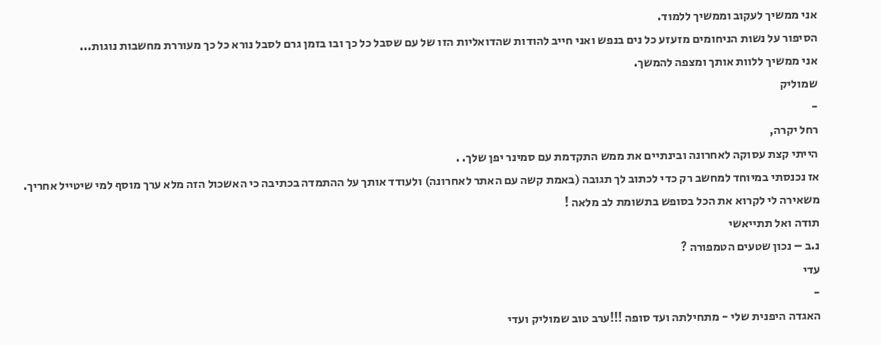אני ממשיך לעקוב וממשיך ללמוד.
הסיפור על נשות הניחומים מזעזע כל נים בנפש ואני חייב להודות שהדואליות הזו של עם שסבל כל כך ובו בזמן גרם לסבל נורא כל כך מעוררת מחשבות נוגות...
אני ממשיך ללוות אותך ומצפה להמשך.
שמוליק
-
רחל יקרה,
הייתי קצת עסוקה לאחרונה ובינתיים את ממש התקדמת עם סמינר יפן שלך. .
אז נכנסתי במיוחד למחשב רק כדי לכתוב לך תגובה (באמת קשה עם האתר לאחרונה) ולעודד אותך על ההתמדה בכתיבה כי האשכול הזה מלא ערך מוסף למי שיטייל אחריך.
משאירה לי לקרוא את הכל בסופש בתשומת לב מלאה !
תודה ואל תתייאשי
נ.ב – נכון שטעים הטמפורה ?
עדי
-
האגדה היפנית שלי - מתחילתה ועד סופה !!!ערב טוב שמוליק ועדי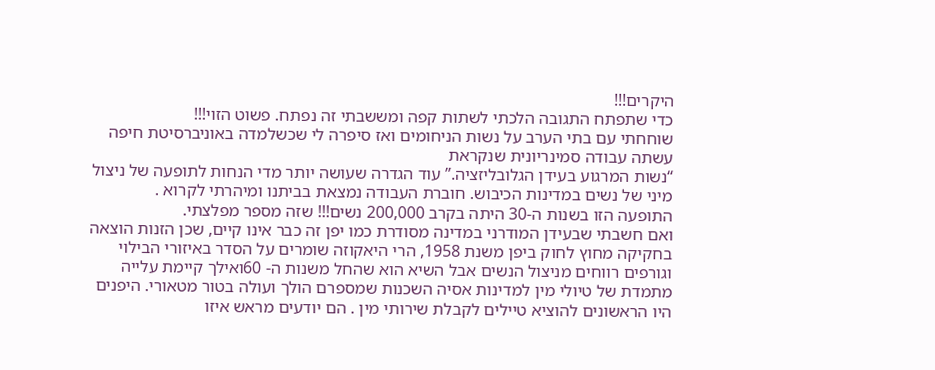היקרים!!!
כדי שתפתח התגובה הלכתי לשתות קפה ומששבתי זה נפתח. פשוט הזוי!!!
שוחחתי עם בתי הערב על נשות הניחומים ואז סיפרה לי שכשלמדה באוניברסיטת חיפה עשתה עבודה סמינריונית שנקראת
“נשות המרגוע בעידן הגלובליזציה.” עוד הגדרה שעושה יותר מדי הנחות לתופעה של ניצול מיני של נשים במדינות הכיבוש. חוברת העבודה נמצאת בביתנו ומיהרתי לקרוא .
התופעה הזו בשנות ה-30 היתה בקרב 200,000 נשים!!! שזה מספר מפלצתי.
ואם חשבתי שבעידן המודרני במדינה מסודרת כמו יפן זה כבר אינו קיים, שכן הזנות הוצאה בחקיקה מחוץ לחוק ביפן משנת 1958, הרי היאקוזה שומרים על הסדר באיזורי הבילוי וגורפים רווחים מניצול הנשים אבל השיא הוא שהחל משנות ה- 60ואילך קיימת עלייה מתמדת של טיולי מין למדינות אסיה השכנות שמספרם הולך ועולה בטור מטאורי. היפנים היו הראשונים להוציא טיילים לקבלת שירותי מין . הם יודעים מראש איזו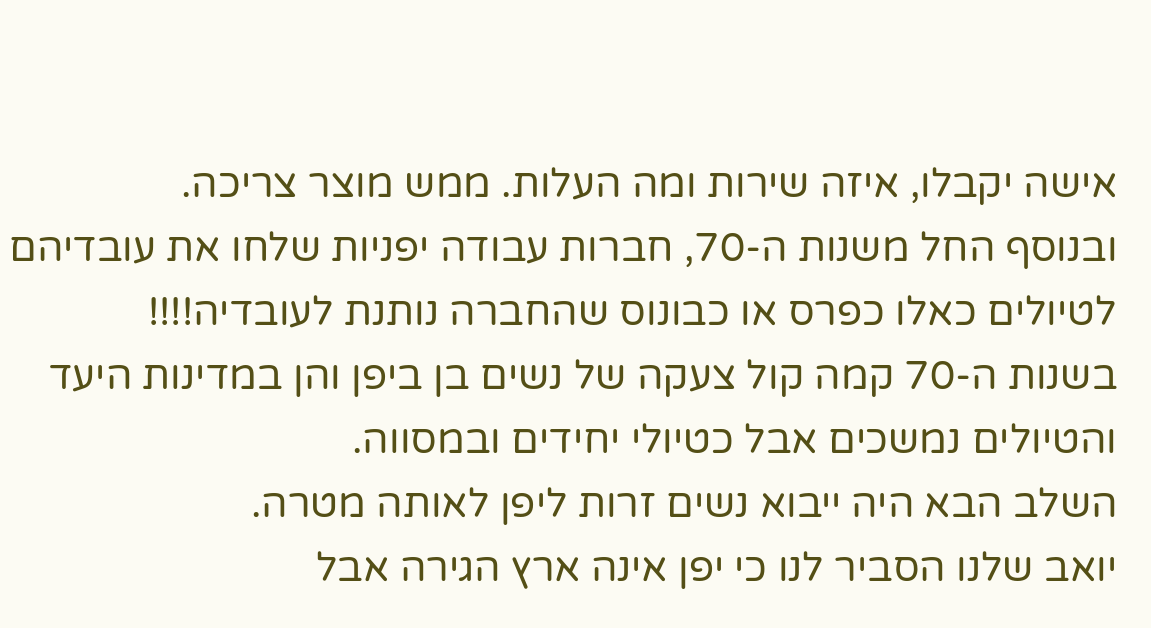אישה יקבלו, איזה שירות ומה העלות. ממש מוצר צריכה.
ובנוסף החל משנות ה-70, חברות עבודה יפניות שלחו את עובדיהם לטיולים כאלו כפרס או כבונוס שהחברה נותנת לעובדיה!!!!
בשנות ה-70 קמה קול צעקה של נשים בן ביפן והן במדינות היעד והטיולים נמשכים אבל כטיולי יחידים ובמסווה.
השלב הבא היה ייבוא נשים זרות ליפן לאותה מטרה.
יואב שלנו הסביר לנו כי יפן אינה ארץ הגירה אבל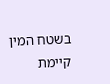בשטח המין קיימת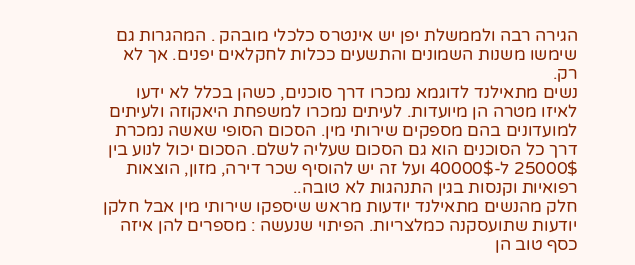הגירה רבה ולממשלת יפן יש אינטרס כלכלי מובהק . המהגרות גם שימשו משנות השמונים והתשעים ככלות לחקלאים יפנים. אך לא רק.
נשים מתאילנד לדוגמא נמכרו דרך סוכנים, כשהן בכלל לא ידעו לאיזו מטרה הן מיועדות. לעיתים נמכרו למשפחת היאקוזה ולעיתים למועדונים בהם מספקים שירותי מין. הסכום הסופי שאשה נמכרת דרך כל הסוכנים הוא גם הסכום שעליה לשלם. הסכום יכול לנוע בין 25000$ ל-40000$ ועל זה יש להוסיף שכר דירה, מזון, הוצאות רפואיות וקנסות בגין התנהגות לא טובה..
חלק מהנשים מתאילנד יודעות מראש שיספקו שירותי מין אבל חלקן יודעות שתועסקנה כמלצריות. הפיתוי שנעשה : מספרים להן איזה כסף טוב הן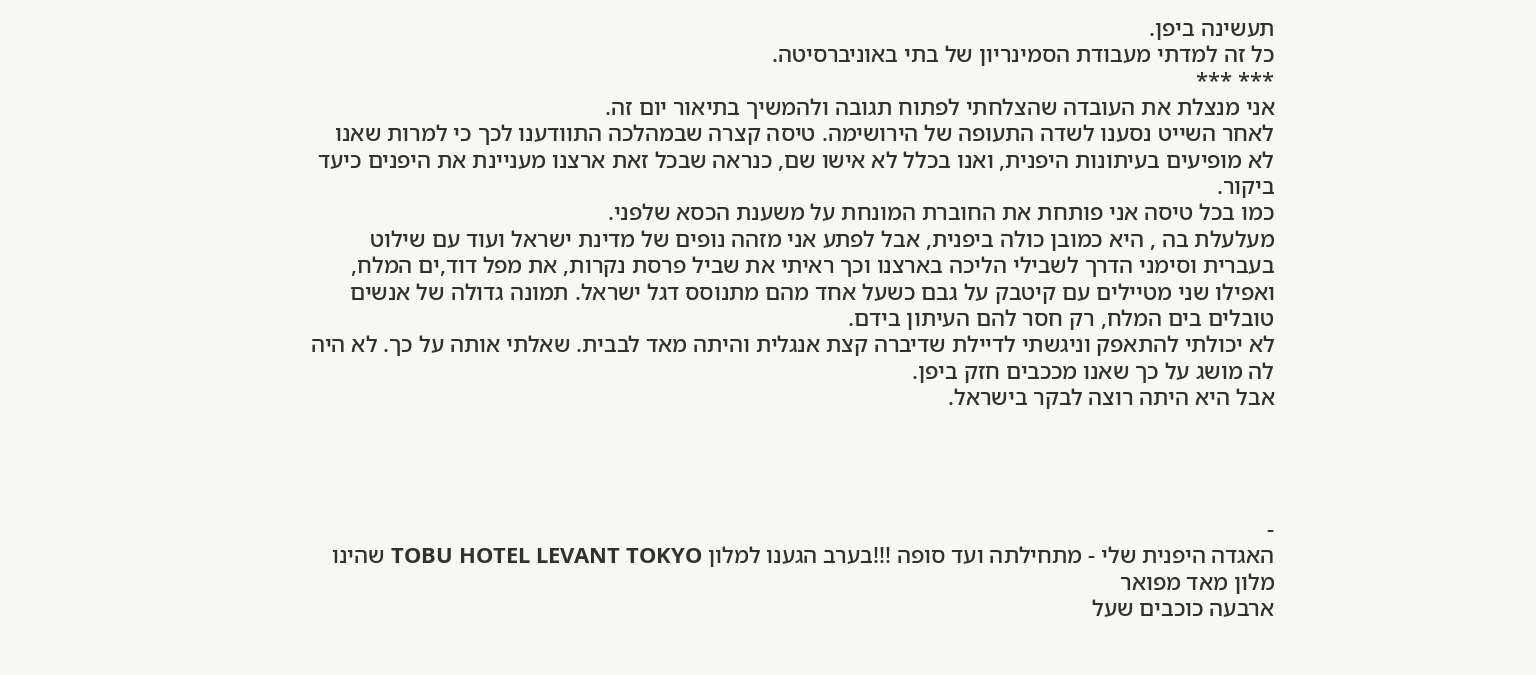תעשינה ביפן.
כל זה למדתי מעבודת הסמינריון של בתי באוניברסיטה.
*** ***
אני מנצלת את העובדה שהצלחתי לפתוח תגובה ולהמשיך בתיאור יום זה.
לאחר השייט נסענו לשדה התעופה של הירושימה. טיסה קצרה שבמהלכה התוודענו לכך כי למרות שאנו לא מופיעים בעיתונות היפנית, ואנו בכלל לא אישו שם, כנראה שבכל זאת ארצנו מעניינת את היפנים כיעד ביקור.
כמו בכל טיסה אני פותחת את החוברת המונחת על משענת הכסא שלפני.
מעלעלת בה , היא כמובן כולה ביפנית, אבל לפתע אני מזהה נופים של מדינת ישראל ועוד עם שילוט בעברית וסימני הדרך לשבילי הליכה בארצנו וכך ראיתי את שביל פרסת נקרות, את מפל דוד,ים המלח, ואפילו שני מטיילים עם קיטבק על גבם כשעל אחד מהם מתנוסס דגל ישראל. תמונה גדולה של אנשים טובלים בים המלח, רק חסר להם העיתון בידם.
לא יכולתי להתאפק וניגשתי לדיילת שדיברה קצת אנגלית והיתה מאד לבבית. שאלתי אותה על כך. לא היה לה מושג על כך שאנו מככבים חזק ביפן.
אבל היא היתה רוצה לבקר בישראל.




-
האגדה היפנית שלי - מתחילתה ועד סופה !!!בערב הגענו למלון TOBU HOTEL LEVANT TOKYO שהינו מלון מאד מפואר
ארבעה כוכבים שעל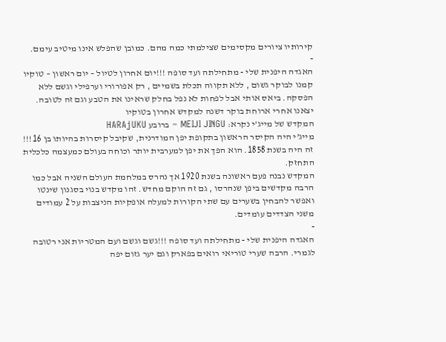קירותיו ציורים מקסימים שצילמתי כמה מהם. כמובן שהפלש אינו מיטיב עימם.
-
האגדה היפנית שלי - מתחילתה ועד סופה !!!יום אחרון לטיול – יום ראשון – טוקיו
קמנו לבוקר גשום , ללא תקווה תכלת בשמיים , רק אפורורי וערפילי וגשם ללא הפסקה. ביאס אותי אבל לפחות לא נפל בחלק שראינו את הטבע וגם זה לטובה.
יצאנו אחרי ארוחת בוקר דשנה למקדש אחרון בטוקיו
המקדש של מייג’י נקרא: MEIJI JINGU – ברובע HARAjUKU
מייג’י היה הקיסר הראשון בתקופת יפן המודרנית, שקיבל קיסרות בהיותו בן 16!!! זה היה בשנת 1858. הוא הפך את יפן למערבית יותר וכוחה בעולם כמעצמה כלכלית התחזק.
המקדש נבנה פעם ראשונה בשנת 1920 אך נהרס במלחמת העולם השניה אבל כמו הרבה מקדשים ביפן שנהרסו , גם זה הוקם מחדש. זהו מקדש בנוי בסגנון שינטו ואפשר להבחין בשערים עם שתי הקורות למעלה אופקיות הניצבות על 2 עמודים משני הצדדים עומדים.
-
האגדה היפנית שלי - מתחילתה ועד סופה !!!גשם וגשם ועם המטריות אני רטובה לגמרי. הרבה שערי טוריאי רואים בפארק וגם יער גזום יפה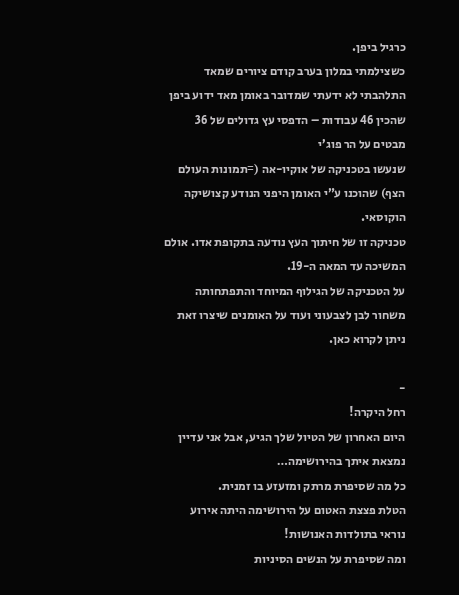כרגיל ביפן.
כשצילמתי במלון בערב קודם ציורים שמאד התלהבתי לא ידעתי שמדובר באומן מאד ידוע ביפן שהכין 46 עבודות – הדפסי עץ גדולים של 36 מבטים על הר פוג’י
שנעשו בטכניקה של אוקיו-אה (=תמונות העולם הצף) שהוכנו ע”י האומן היפני הנודע קצושיקה הוקוסאי.
טכניקה זו של חיתוך העץ נודעה בתקופת אדו. אולם המשיכה עד המאה ה-19.
על הטכניקה של הגילוף המיוחד והתפתחותה משחור לבן לצבעוני ועוד על האומנים שיצרו זאת ניתן לקרוא כאן.

-
רחל היקרה!
היום האחרון של הטיול שלך הגיע, אבל אני עדיין נמצאת איתך בהירושימה…
כל מה שסיפרת מרתק ומזעזע בו זמנית.
הטלת פצצת האטום על הירושימה היתה אירוע נוראי בתולדות האנושות!
ומה שסיפרת על הנשים הסיניות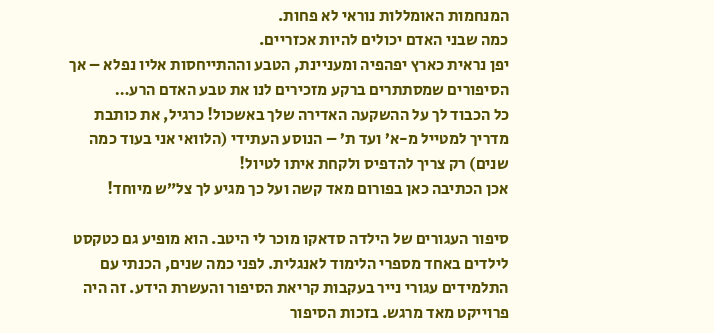המנחמות האומללות נוראי לא פחות.
כמה שבני האדם יכולים להיות אכזריים.
יפן נראית כארץ יפהפיה ומעניינת, הטבע וההתייחסות אליו נפלא – אך הסיפורים שמסתתרים ברקע מזכירים לנו את טבע האדם הרע…
כל הכבוד לך על ההשקעה האדירה שלך באשכול! כרגיל, את כותבת מדריך למטייל מ-א’ ועד ת’ – הנוסע העתידי (הלוואי אני בעוד כמה שנים) רק צריך להדפיס ולקחת איתו לטיול!
אכן הכתיבה כאן בפורום מאד קשה ועל כך מגיע לך צל”ש מיוחד!

סיפור העגורים של הילדה סדאקו מוכר לי היטב. הוא מופיע גם כטקסט לילדים באחד מספרי הלימוד לאנגלית. לפני כמה שנים, הכנתי עם התלמידים עגורי נייר בעקבות קריאת הסיפור והעשרת הידע. זה היה פרוייקט מאד מרגש. בזכות הסיפור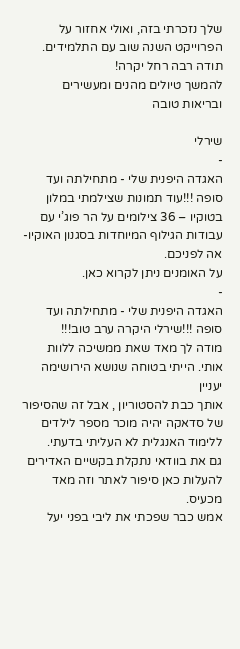שלך נזכרתי בזה, ואולי אחזור על הפרוייקט השנה שוב עם התלמידים.
תודה רבה רחל יקרה!
להמשך טיולים מהנים ומעשירים ובריאות טובה

שירלי
-
האגדה היפנית שלי - מתחילתה ועד סופה !!!עוד תמונות שצילמתי במלון בטוקיו – 36 צילומים על הר פוג’י עם עבודות הגילוף המיוחדות בסגנון האוקיו-אה לפניכם.
על האומנים ניתן לקרוא כאן.
-
האגדה היפנית שלי - מתחילתה ועד סופה !!!שירלי היקרה ערב טוב!!!
מודה לך מאד שאת ממשיכה ללוות אותי. הייתי בטוחה שנושא הירושימה יעניין
אותך כבת להסטוריון , אבל זה שהסיפור של סדאקה יהיה מוכר מספר לילדים
ללימוד האנגלית לא העליתי בדעתי.
גם את בוודאי נתקלת בקשיים האדירים להעלות כאן סיפור לאתר וזה מאד
מכעיס.
אמש כבר שפכתי את ליבי בפני יעל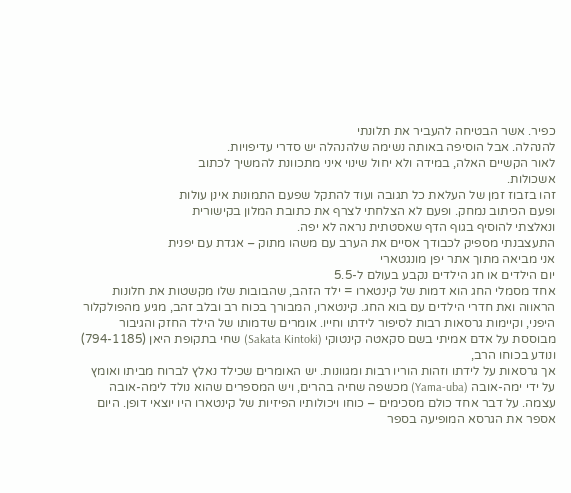כפיר. אשר הבטיחה להעביר את תלונתי
להנהלה. אבל הוסיפה באותה נשימה שלהנהלה יש סדרי עדיפויות.
לאור הקשיים האלה, במידה ולא יחול שינוי איני מתכוונת להמשיך לכתוב
אשכולות.
זהו בזבוז זמן של העלאת כל תגובה ועוד להתקל שפעם התמונות אינן עולות
ופעם הכיתוב נמחק. ופעם לא הצלחתי לצרף את כתובת המלון בקישורית
ונאלצתי להוסיף בגוף הדף שאסטתית נראה לא יפה.
התעצבנתי מספיק לכבודך אסיים את הערב עם משהו מתוק – אגדת עם יפנית
אני מביאה מתוך אתר יפן מונגטארי
יום הילדים או חג הילדים נקבע בעולם ל-5.5
אחד מסמלי החג הוא דמות של קינטארו = ילד הזהב, שהבובות שלו מקשטות את חלונות הראווה ואת חדרי הילדים עם בוא החג. קינטארו, המבורך בכוח רב ובלב זהב, מגיע מהפולקלור היפני, וקיימות גרסאות רבות לסיפור לידתו וחייו. אומרים שדמותו של הילד החזק והגיבור מבוססת על אדם אמיתי בשם סקאטה קינטוקי (Sakata Kintoki) שחי בתקופת היאן (794-1185) ונודע בכוחו הרב,
אך גרסאות על לידתו וזהות הוריו רבות ומגוונות. יש האומרים שכילד נאלץ לברוח מביתו ואומץ על ידי ימה-אובה (Yama-uba) מכשפה שחיה בהרים, ויש המספרים שהוא נולד לימה-אובה עצמה. על דבר אחד כולם מסכימים – כוחו ויכולותיו הפיזיות של קינטארו היו יוצאי דופן. היום אספר את הגרסא המופיעה בספר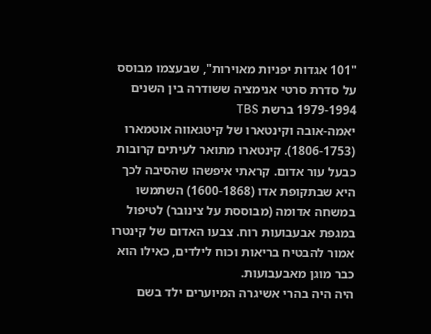"101 אגדות יפניות מאוירות", שבעצמו מבוסס על סדרת סרטי אנימציה ששודרה בין השנים 1979-1994 ברשת TBS
יאמה-אובה וקינטארו של קיטגאווה אוטמארו (1806-1753). קינטארו מתואר לעיתים קרובות כבעל עור אדום. קראתי איפשהו שהסיבה לכך היא שבתקופת אדו (1600-1868) השתמשו במשחה אדומה (מבוססת על צינובר) לטיפול במגפת אבעבועות רוח. צבעו האדום של קינטרו אמור להבטיח בריאות וכוח לילדים, כאילו הוא כבר מוגן מאבעבועות.
היה היה בהרי אשיגרה המיוערים ילד בשם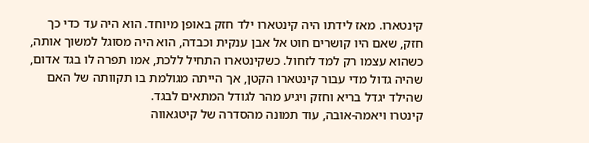קינטארו. מאז לידתו היה קינטארו ילד חזק באופן מיוחד. הוא היה עד כדי כך חזק, שאם היו קושרים חוט אל אבן ענקית וכבדה, הוא היה מסוגל למשוך אותה, כשהוא עצמו רק למד לזחול. כשקינטארו התחיל ללכת, אמו תפרה לו בגד אדום, שהיה גדול מדי עבור קינטארו הקטן, אך הייתה מגולמת בו תקוותה של האם שהילד יגדל בריא וחזק ויגיע מהר לגודל המתאים לבגד.
קינטרו ויאמה-אובה, עוד תמונה מהסדרה של קיטגאווה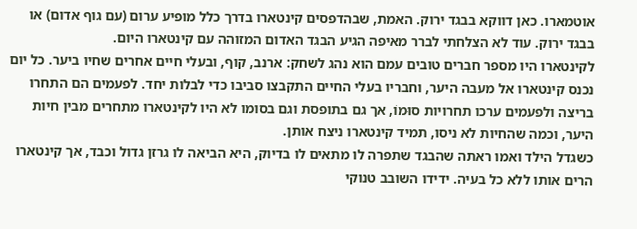אוטמארו. כאן דווקא בבגד ירוק. האמת, שבהדפסים קינטארו בדרך כלל מופיע ערום (עם גוף אדום) או בבגד ירוק. עוד לא הצלחתי לברר מאיפה הגיע הבגד האדום המזוהה עם קינטארו היום.
לקינטארו היו מספר חברים טובים עמם הוא נהג לשחק: ארנב, קוף, ובעלי חיים אחרים שחיו ביער. כל יום נכנס קינטארו אל מעבה היער, וחבריו בעלי החיים התקבצו סביבו כדי לבלות יחד. לפעמים הם התחרו בריצה ולפעמים ערכו תחרויות סוּמוֹ, אך גם בתופסת וגם בסומו לא היו לקינטארו מתחרים מבין חיות היער, וכמה שהחיות לא ניסו, תמיד קינטארו ניצח אותן.
כשגדל הילד ואמו ראתה שהבגד שתפרה לו מתאים לו בדיוק, היא הביאה לו גרזן גדול וכבד, אך קינטארו הרים אותו ללא כל בעיה. ידידו השובב טנוקי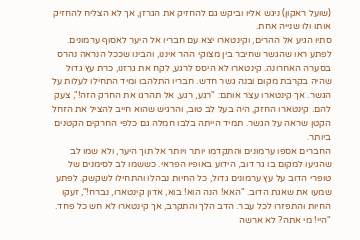(שועל ראקון) ניגש אליו וביקש גם להחזיק את הגרזן, אך לא הצליח להחזיק אותו ולו שנייה אחת.
סתיו הגיע אל ההרים, וקינטארו יצא עם חבריו אל היער לאסוף ערמונים. לפתע ראו שהגשר שחיבר בין מצוקי ההר איננו, והבינו שככל הנראה נהרס בסערה האחרונה. קינטארו לא היסס לרגע, לקח את גרזנו, כרת עץ גדול שהיה בקרבת מקום ובנה גשר חדש. חבריו התלהבו ומיד התחילו לעלות על הגשר. אך קינטארו עצר אותם: "רגע, רגע, אל תהרגו את החרק הזה!", צעק להם. קינטארו החזק, היה בעל לב טוב, והרגיש שהוא חייב להציל את הזחל הקטן שראה על הגשר. תמיד הייתה בלבו חמלה גם כלפי החרקים הקטנים ביותר.
החברים אספו ערמונים והתקדמו יותר ויותר אל תוך היער, ולא שמו לב שהגיעו למקום בו גר דוב, הידוע באופיו הפראי. כששמו לב לסימנים של טופרי הדוב על עץ ערמונים גדול, כל החיות נבהלו והתחילו לשקשק. לפתע שמעו את שאגת הדוב. "האא! הנה הוא! בוא, אדון קינטארו, נברח!", זעקו החיות והתפזרו לכל עבר. הדב הלך והתקרב, אך קינטארו לא חש כל פחד. "היי! מי אתה? לא ארשה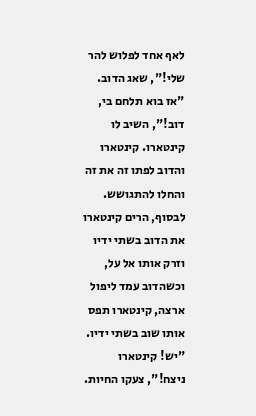לאף אחד לפלוש להר שלי!", שאג הדוב. "אז בוא תלחם בי, דוב!", השיב לו קינטארו. קינטארו והדוב לפתו זה את זה והחלו להתגושש. לבסוף, הרים קינטארו את הדוב בשתי ידיו וזרק אותו אל על, וכשהדוב עמד ליפול ארצה, קינטארו תפס אותו שוב בשתי ידיו. "יש! קינטארו ניצח!", צעקו החיות.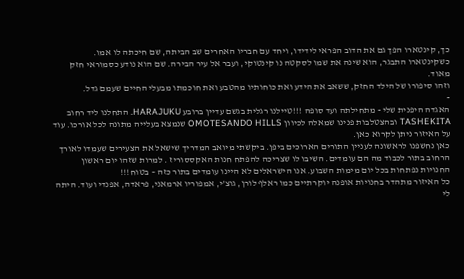כך, קינטארו הפך גם את הדוב הפראי לידידו, ויחד עם חבריו האחרים שב הביתה, שם חיכתה לו אמו.
כשקינטארו התבגר, הוא שינה את שמו לסקטה נו קינטוקי, ועבר אל עיר הבירה. שם הוא נודע כסמוראי חזק מאוד.
וזהו סיפורו של הילד החזק, ששאב את הידע ואת כוחותיו מהטבע ואת חוכמתו מבעלי החיים שעמם גדל.
-
האגדה היפנית שלי - מתחילתה ועד סופה !!!טיילנו רגלית בגשם עדיין ברובע HARAJUKU. התחלנו ליד רחוב TASHEKITA ובהצטלבות פנינו שמאלה לכיוון OMOTESANDO HILLS שנמצא בעלייה מתונה לכל אורכו. עוד על האיזור ניתן לקרוא כאן.
כאן נחשפנו לראשונה לעניין התורים הארוכים ביפן. ביקשתי מיואב המדריך שישאל את הצעירים שעמדו לאורך הרחוב בתור לכבוד מה הם עומדים. השיבו לו שצריכה להפתח חנות האקססוריז . למרות שזהו יום ראשון החנויות נפתחות בכל יום מימות השבוע. אנו הישראלים לא היינו עומדים בתור כזה – בטוח!!!
כל האיזור מתהדר בחנויות אופנה יוקרתיים כמו ראלף לורן, גוצ’י, אמפוריו ארמאני, פראדה, אפנדי ועוד. היתה לי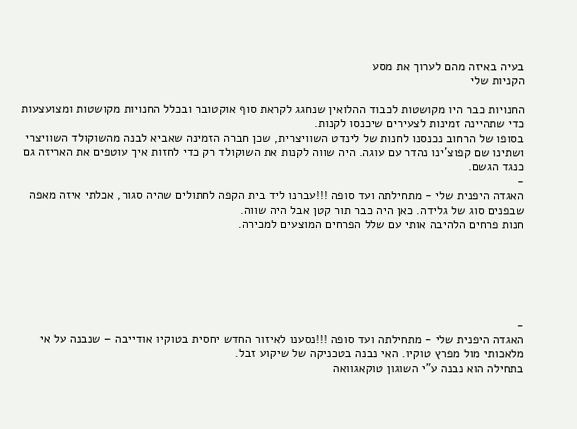בעיה באיזה מהם לערוך את מסע
הקניות שלי

החנויות כבר היו מקושטות לכבוד ההלואין שנחגג לקראת סוף אוקטובר ובכלל החנויות מקושטות ומצועצעות כדי שתהיינה זמינות לצעירים שיכנסו לקנות.
בסופו של הרחוב נכנסנו לחנות של לינדט השוויצרית, שכן חברה הזמינה שאביא לבנה מהשוקולד השוויצרי ושתינו שם קפוצ’ינו נהדר עם עוגה. היה שווה לקנות את השוקולד רק כדי לחזות איך עוטפים את האריזה גם כנגד הגשם.
-
האגדה היפנית שלי - מתחילתה ועד סופה !!!עברנו ליד בית הקפה לחתולים שהיה סגור, אכלתי איזה מאפה שבפנים סוג של גלידה. כאן היה כבר תור קטן אבל היה שווה.
חנות פרחים הלהיבה אותי עם שלל הפרחים המוצעים למכירה.






-
האגדה היפנית שלי - מתחילתה ועד סופה !!!נסענו לאיזור החדש יחסית בטוקיו אודייבה – שנבנה על אי מלאכותי מול מפרץ טוקיו. האי נבנה בטכניקה של שיקוע זבל.
בתחילה הוא נבנה ע”י השוגון טוקאגוואה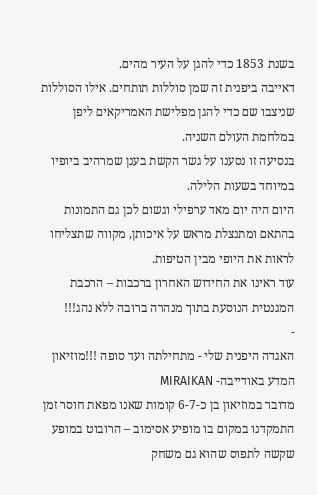בשנת 1853 כדי להגן על העיר מהים.
דאייבה ביפנית זה שמן סוללות תותחים. אילו הסוללות שניצבו שם כדי להגן מפלישת האמריקאים ליפן במלחמת העולם השניה.
בנסיעה זו נסענו על גשר הקשת בענן שמרהיב ביופיו במיוחד בשעות הלילה.
היום היה יום מאד ערפילי וגשום לכן גם התמונות בהתאם ומתנצלת מראש על איכותן, מקווה שתצליחו לראות את היופי מבין הטיפות.
עוד ראינו את החידוש האחרון ברכבות – הרכבת המגנטית הנוסעת בתוך מנהרה ברובה ללא נהג!!!
-
האגדה היפנית שלי - מתחילתה ועד סופה !!!מוזיאון המדע באודייבה- MIRAIKAN
מדובר במוזיאון בן כ-6-7 קומות שאנו מפאת חוסר זמן התמקדנו במקום בו מופיע אסימוב – הרובוט במופע שקשה לתפוס שהוא גם משחק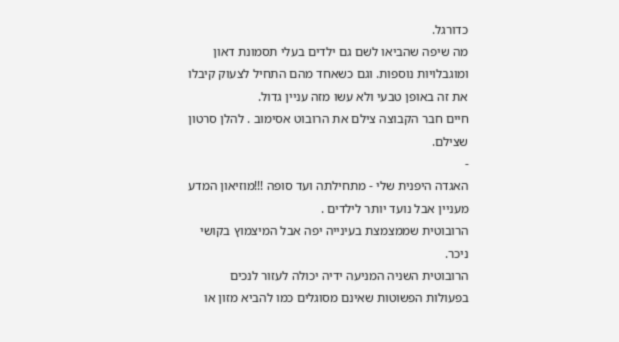כדורגל.
מה שיפה שהביאו לשם גם ילדים בעלי תסמונת דאון ומוגבלויות נוספות. וגם כשאחד מהם התחיל לצעוק קיבלו את זה באופן טבעי ולא עשו מזה עניין גדול.
חיים חבר הקבוצה צילם את הרובוט אסימוב . להלן סרטון שצילם.
-
האגדה היפנית שלי - מתחילתה ועד סופה !!!מוזיאון המדע מעניין אבל נועד יותר לילדים .
הרובוטית שממצמצת בעינייה יפה אבל המיצמוץ בקושי ניכר.
הרובוטית השניה המניעה ידיה יכולה לעזור לנכים בפעולות הפשוטות שאינם מסוגלים כמו להביא מזון או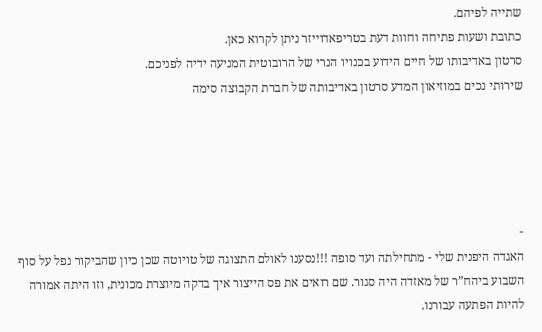שתייה לפיהם.
כתובת ושעות פתיחה וחוות דעת בטריפאדוייזר ניתן לקרוא כאן.
סרטון באדיבותו של חיים הידוע בכנויו הנרי של הרובוטית המניעה ידיה לפניכם.
שירותי נכים במוזיאון המדע סרטון באדיבותה של חברת הקבוצה סימה





-
האגדה היפנית שלי - מתחילתה ועד סופה !!!נסענו לאולם התצוגה של טויוטה שכן כיון שהביקור נפל על סוף השבוע ביהח”ר של מאזדה היה סגור. שם רואים את פס הייצור איך בדקה מיוצרת מכונית, וזו היתה אמורה להיות הפתעה עבורנו.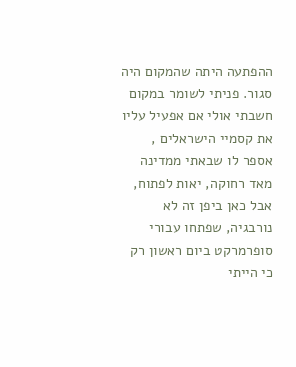ההפתעה היתה שהמקום היה סגור. פניתי לשומר במקום חשבתי אולי אם אפעיל עליו את קסמיי הישראלים , אספר לו שבאתי ממדינה מאד רחוקה, יאות לפתוח, אבל כאן ביפן זה לא נורבגיה, שפתחו עבורי סופרמרקט ביום ראשון רק כי הייתי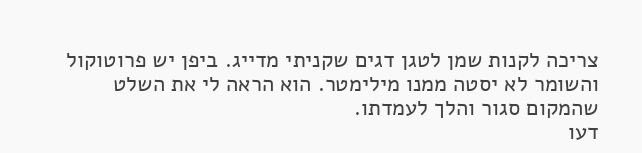צריכה לקנות שמן לטגן דגים שקניתי מדייג. ביפן יש פרוטוקול והשומר לא יסטה ממנו מילימטר. הוא הראה לי את השלט שהמקום סגור והלך לעמדתו.
דעו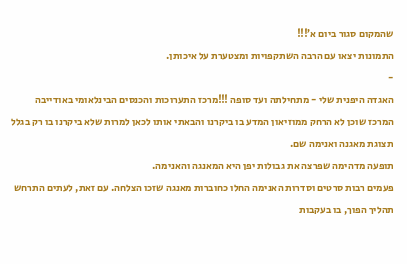שהמקום סגור ביום א’!!!
התמונות יצאו עם הרבה השתקפויות ומצטערת על איכותן.
-
האגדה היפנית שלי - מתחילתה ועד סופה !!!מרכז התערוכות והכנסים הבינלאומי באודייבה
המרכז שוכן לא הרחק ממוזיאון המדע בו ביקרנו והבאתי אותו לכאן למרות שלא ביקרנו בו רק בגלל תצוגת מאגנה ואנימה שם.
תופעה מדהימה שפרצה את גבולות יפן היא המאנגה והאנימה.
פעמים רבות סרטים וסדרות האנימה החלו כחוברות מאנגה שזכו הצלחה. עם זאת, לעתים התרחש תהליך הפוך, בו בעקבות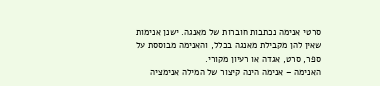סרטי אנימה נכתבות חוברות של מאנגה. ישנן אנימות שאין להן מקבילת מאנגה בכלל, והאנימה מבוססת על ספר, סרט, אגדה או רעיון מקורי.
האנימה – אנימה הינה קיצור של המילה אנימציה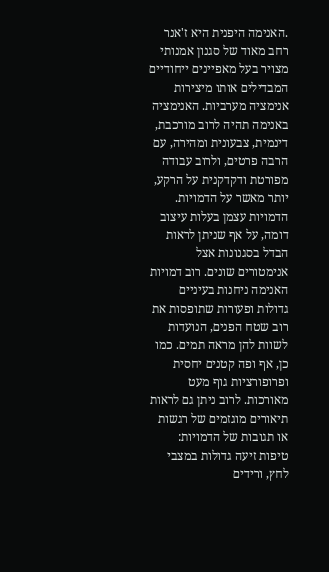.האנימה היפנית היא ז'אנר רחב מאוד של סגנון אמנותי מצויר בעל מאפיינים ייחודיים המבדילים אותו מיצירות אנימציה מערביות. האנימציה באנימה תהיה לרוב מורכבת, דינמית, צבעונית ומהירה, עם הרבה פרטים, ולרוב עבודה מפורטת ודקדקנית על הרקע, יותר מאשר על הדמויות. הדמויות עצמן בעלות עיצוב דומה, על אף שניתן לראות הבדל בסגנונות אצל אנימטורים שונים. רוב דמויות האנימה ניחנות בעיניים גדולות ופעורות שתופסות את רוב שטח הפנים, הנועדות לשוות להן מראה תמים. כמו כן, אף ופה קטנים יחסית ופרופורציות גוף מעט מאורכות. לרוב ניתן גם לראות תיאורים מוגזמים של רגשות או תגובות של הדמויות: טיפות זיעה גדולות במצבי לחץ, ורידים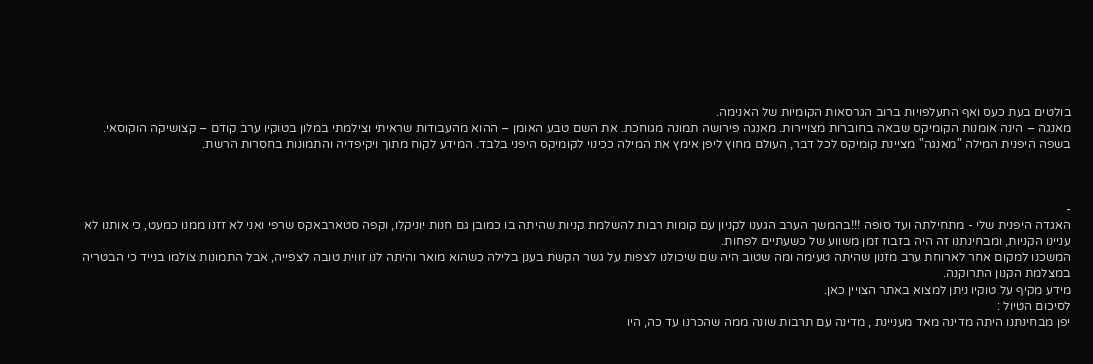בולטים בעת כעס ואף התעלפויות ברוב הגרסאות הקומיות של האנימה.
מאנגה – הינה אומנות הקומיקס שבאה בחוברות מצויירות. מאנגה פירושה תמונה מגוחכת. את השם טבע האומן – ההוא מהעבודות שראיתי וצילמתי במלון בטוקיו ערב קודם – קצושיקה הוקוסאי.
בשפה היפנית המילה "מאנגה" מציינת קומיקס לכל דבר, העולם מחוץ ליפן אימץ את המילה ככינוי לקומיקס היפני בלבד. המידע לקוח מתוך ויקיפדיה והתמונות בחסרות הרשת.



-
האגדה היפנית שלי - מתחילתה ועד סופה !!!בהמשך הערב הגענו לקניון עם קומות רבות להשלמת קניות שהיתה בו כמובן גם חנות יוניקלו, וקפה סטארבאקס שרפי ואני לא זזנו ממנו כמעט, כי אותנו לא עניינו הקניות, ומבחינתנו זה היה בזבוז זמן משווע של כשעתיים לפחות.
המשכנו למקום אחר לארוחת ערב מזנון שהיתה טעימה ומה שטוב היה שם שיכולנו לצפות על גשר הקשת בענן בלילה כשהוא מואר והיתה לנו זווית טובה לצפייה, אבל התמונות צולמו בנייד כי הבטריה במצלמת הקנון התרוקנה.
מידע מקיף על טוקיו ניתן למצוא באתר הצויין כאן.
לסיכום הטיול :
יפן מבחינתנו היתה מדינה מאד מעניינת , מדינה עם תרבות שונה ממה שהכרנו עד כה, היו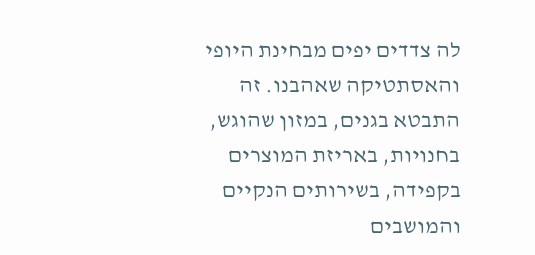לה צדדים יפים מבחינת היופי והאסתטיקה שאהבנו. זה התבטא בגנים, במזון שהוגש, בחנויות, באריזת המוצרים בקפידה, בשירותים הנקיים והמושבים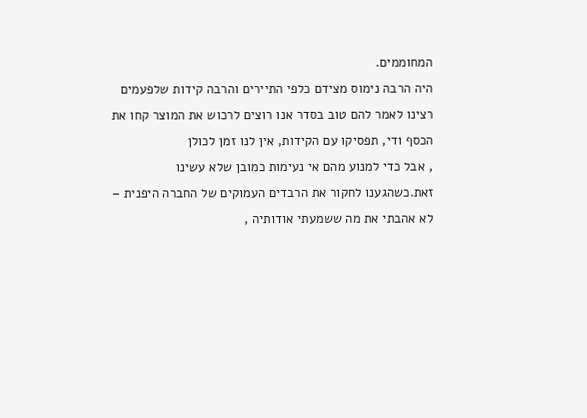המחוממים.
היה הרבה נימוס מצידם כלפי התיירים והרבה קידות שלפעמים רצינו לאמר להם טוב בסדר אנו רוצים לרכוש את המוצר קחו את הכסף ודי, תפסיקו עם הקידות, אין לנו זמן לכולן
, אבל כדי למנוע מהם אי נעימות כמובן שלא עשינו זאת.כשהגענו לחקור את הרבדים העמוקים של החברה היפנית – לא אהבתי את מה ששמעתי אודותיה ,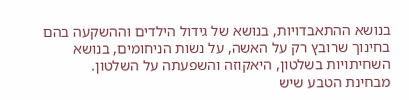בנושא ההתאבדויות, בנושא של גידול הילדים וההשקעה בהם בחינוך שרובץ רק על האשה, על נשות הניחומים, בנושא השחיתויות בשלטון, היאקוזה והשפעתה על השלטון.
מבחינת הטבע שיש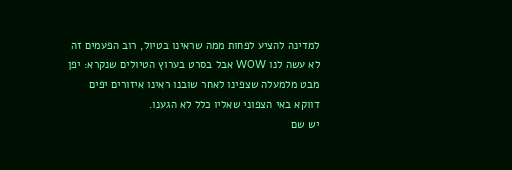למדינה להציע לפחות ממה שראינו בטיול, רוב הפעמים זה לא עשה לנו WOW אבל בסרט בערוץ הטיולים שנקרא: יפן מבט מלמעלה שצפינו לאחר שובנו ראינו איזורים יפים דווקא באי הצפוני שאליו כלל לא הגענו.
יש שם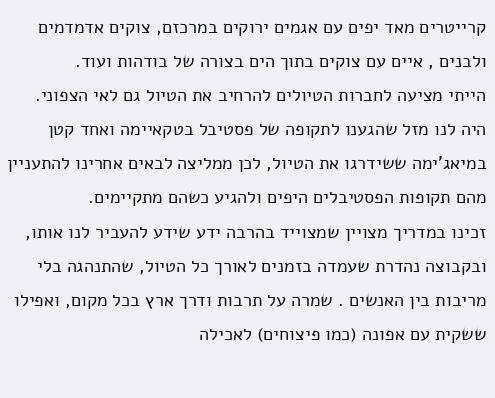קרייטרים מאד יפים עם אגמים ירוקים במרכזם, צוקים אדמדמים ולבנים , איים עם צוקים בתוך הים בצורה של בודהות ועוד.
הייתי מציעה לחברות הטיולים להרחיב את הטיול גם לאי הצפוני.
היה לנו מזל שהגענו לתקופה של פסטיבל בטקאיימה ואחד קטן במיאג’ימה ששידרגו את הטיול, לכן ממליצה לבאים אחרינו להתעניין מהם תקופות הפסטיבלים היפים ולהגיע כשהם מתקיימים.
זכינו במדריך מצויין שמצוייד בהרבה ידע שידע להעביר לנו אותו, ובקבוצה נהדרת שעמדה בזמנים לאורך כל הטיול, שהתנהגה בלי מריבות בין האנשים . שמרה על תרבות ודרך ארץ בכל מקום, ואפילו ששקית עם אפונה (כמו פיצוחים) לאכילה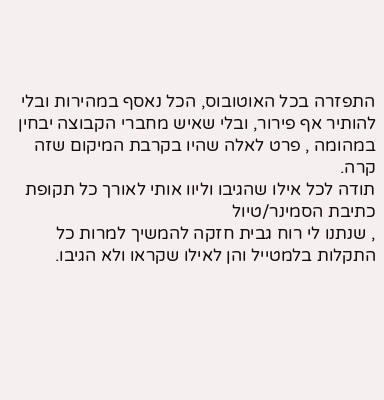התפזרה בכל האוטובוס, הכל נאסף במהירות ובלי להותיר אף פירור, ובלי שאיש מחברי הקבוצה יבחין במהומה , פרט לאלה שהיו בקרבת המיקום שזה קרה.
תודה לכל אילו שהגיבו וליוו אותי לאורך כל תקופת כתיבת הסמינר/טיול
, שנתנו לי רוח גבית חזקה להמשיך למרות כל התקלות בלמטייל והן לאילו שקראו ולא הגיבו.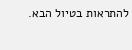להתראות בטיול הבא.